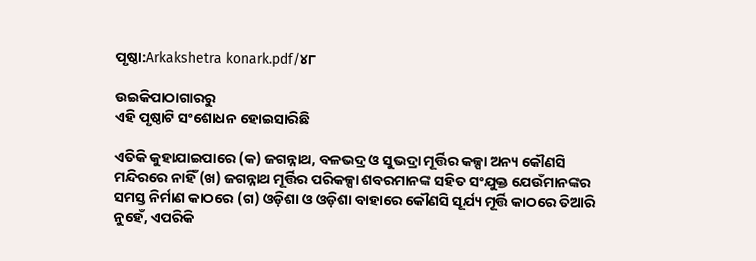ପୃଷ୍ଠା:Arkakshetra konark.pdf/୪୮

ଉଇକିପାଠାଗାର‌ରୁ
ଏହି ପୃଷ୍ଠାଟି ସଂଶୋଧନ ହୋଇସାରିଛି

ଏତିକି କୁହାଯାଇପାରେ (କ) ଜଗନ୍ନାଥ, ବଳଭଦ୍ର ଓ ସୁଭଦ୍ରା ମୂର୍ତ୍ତିର କଳ୍ପା ଅନ୍ୟ କୌଣସି ମନ୍ଦିରରେ ନାହିଁ (ଖ) ଜଗନ୍ନାଥ ମୂର୍ତ୍ତିର ପରିକଳ୍ପା ଶବରମାନଙ୍କ ସହିତ ସଂଯୁକ୍ତ ଯେଉଁମାନଙ୍କର ସମସ୍ତ ନିର୍ମାଣ କାଠରେ (ଗ) ଓଡ଼ିଶା ଓ ଓଡ଼ିଶା ବାହାରେ କୌଣସି ସୂର୍ଯ୍ୟ ମୂର୍ତ୍ତି କାଠରେ ତିଆରି ନୁହେଁ, ଏପରିକି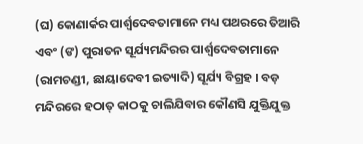(ଘ) କୋଣାର୍କର ପାର୍ଶ୍ୱଦେବତାମାନେ ମଧ୍ୟ ପଥରରେ ତିଆରି ଏବଂ (ଙ) ପୁରାତନ ସୂର୍ଯ୍ୟମନ୍ଦିରର ପାର୍ଶ୍ୱଦେବତାମାନେ (ରାମଚଣ୍ଡୀ, ଛାୟାଦେବୀ ଇତ୍ୟାଦି) ସୂର୍ଯ୍ୟ ବିଗ୍ରହ । ବଡ଼ ମନ୍ଦିରରେ ହଠାତ୍‍ କାଠକୁ ଚାଲିଯିବାର କୌଣସି ଯୁକ୍ତିଯୁକ୍ତ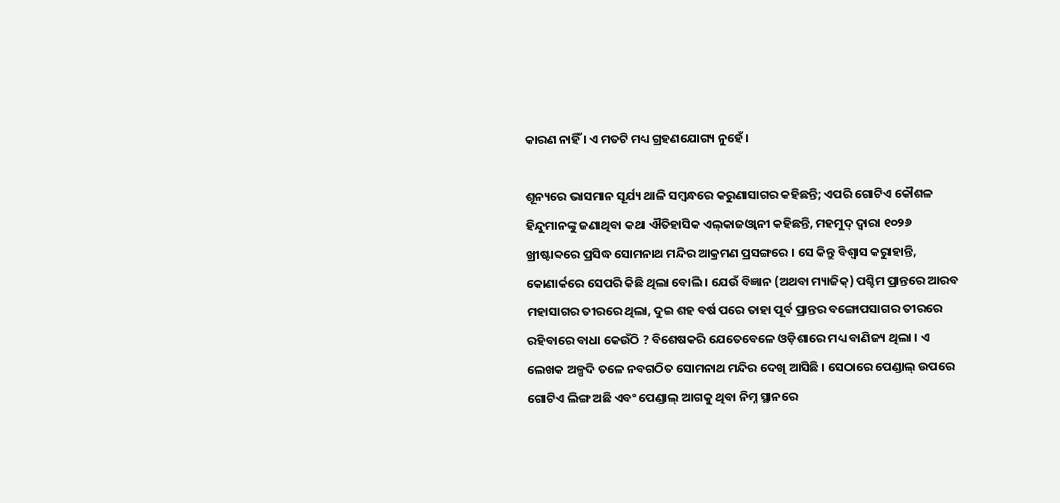କାରଣ ନାହିଁ । ଏ ମତଟି ମଧ୍ୟ ଗ୍ରହଣଯୋଗ୍ୟ ନୁହେଁ ।

ଶୂନ୍ୟରେ ଭାସମାନ ସୂର୍ଯ୍ୟ ଥାଳି ସମ୍ବନ୍ଧରେ କରୁଣାସାଗର କହିଛନ୍ତି; ଏପରି ଗୋଟିଏ କୌଶଳ ହିନ୍ଦୁମାନଙ୍କୁ ଜଣାଥିବା କଥା ଐତିହାସିକ ଏଲ୍‍କାଜଓ୍ୱାନୀ କହିଛନ୍ତି, ମହମୁଦ୍‍ ଦ୍ୱାରା ୧୦୨୬ ଖ୍ରୀଷ୍ଟାବ୍ଦରେ ପ୍ରସିଦ୍ଧ ସୋମନାଥ ମନ୍ଦିର ଆକ୍ରମଣ ପ୍ରସଙ୍ଗରେ । ସେ କିନ୍ତୁ ବିଶ୍ୱାସ କରୁାହାନ୍ତି, କୋଣାର୍କରେ ସେପରି କିଛି ଥିଲା ବୋଲି । ଯେଉଁ ବିଜ୍ଞାନ (ଅଥବା ମ୍ୟାଜିକ୍‍) ପଶ୍ଚିମ ପ୍ରାନ୍ତରେ ଆରବ ମହାସାଗର ତୀରରେ ଥିଲା, ଦୁଇ ଶହ ବର୍ଷ ପରେ ତାହା ପୂର୍ବ ପ୍ରାନ୍ତର ବଙ୍ଗୋପସାଗର ତୀରରେ ରହିବାରେ ବାଧା କେଉଁଠି ? ବିଶେଷକରି ଯେତେବେଳେ ଓଡ଼ିଶାରେ ମଧ୍ୟ ବାଣିଜ୍ୟ ଥିଲା । ଏ ଲେଖକ ଅଳ୍ପଦି ତଳେ ନବଗଠିତ ସୋମନାଥ ମନ୍ଦିର ଦେଖି ଆସିଛି । ସେଠାରେ ପେଣ୍ଡାଲ୍‍ ଉପରେ ଗୋଟିଏ ଲିଙ୍ଗ ଅଛି ଏବଂ ପେଣ୍ଡାଲ୍‍ ଆଗକୁ ଥିବା ନିମ୍ନ ସ୍ଥାନରେ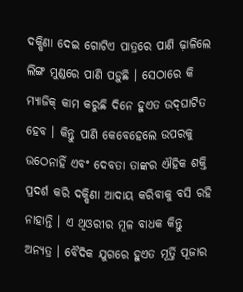ଦକ୍ଷିଣା ଦେଇ ଗୋଟିଏ ପାତ୍ରରେ ପାଣି ଢ଼ାଳିଲେ ଲିଙ୍ଗ ମୁଣ୍ଡରେ ପାଣି ପଡ଼ୁଛି । ସେଠାରେ କି ମ୍ୟାଜିକ୍‍ କାମ କରୁଛି ଦିନେ ହୁଏତ ଉଦ୍‍ଘାଟିତ ହେବ । କିନ୍ତୁ ପାଣି କେବେହେଲେ ଉପରକୁ ଉଠେନାହିଁ ଏବଂ ଦେବତା ତାଙ୍କର ଐହିକ ଶକ୍ତି ପ୍ରଦର୍ଶ କରି ଦକ୍ଷିଣା ଆଦାୟ କରିବାକୁ ବସି ରହି ନାହାନ୍ତି । ଏ ଥିଓରୀର ମୂଳ ବାଧକ କିନ୍ତୁ ଅନ୍ୟତ୍ର । ବୈଦିକ ଯୁଗରେ ହୁଏତ ମୂର୍ତ୍ତି ପୂଜାର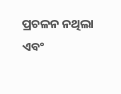ପ୍ରଚଳନ ନଥିଲା ଏବଂ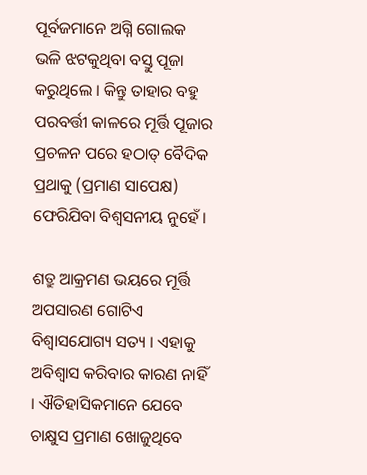ପୂର୍ବଜମାନେ ଅଗ୍ନି ଗୋଲକ ଭଳି ଝଟକୁଥିବା ବସ୍ତୁ ପୂଜା କରୁଥିଲେ । କିନ୍ତୁ ତାହାର ବହୁ ପରବର୍ତ୍ତୀ କାଳରେ ମୂର୍ତ୍ତି ପୂଜାର ପ୍ରଚଳନ ପରେ ହଠାତ୍‍ ବୈଦିକ ପ୍ରଥାକୁ (ପ୍ରମାଣ ସାପେକ୍ଷ) ଫେରିଯିବା ବିଶ୍ୱସନୀୟ ନୁହେଁ ।

ଶତ୍ରୁ ଆକ୍ରମଣ ଭୟରେ ମୂର୍ତ୍ତି ଅପସାରଣ ଗୋଟିଏ ବିଶ୍ୱାସଯୋଗ୍ୟ ସତ୍ୟ । ଏହାକୁ ଅବିଶ୍ୱାସ କରିବାର କାରଣ ନାହିଁ । ଐତିହାସିକମାନେ ଯେବେ ଚାକ୍ଷୁସ ପ୍ରମାଣ ଖୋଜୁଥିବେ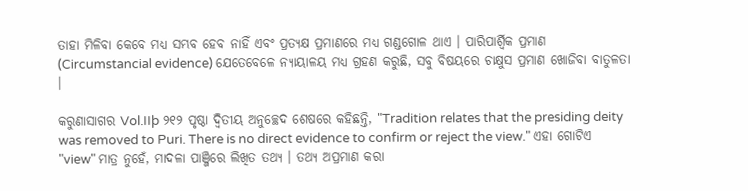ତାହା ମିଳିବା କେବେ ମଧ୍ୟ ସମ୍ଭବ ହେବ ନାହିଁ ଏବଂ ପ୍ରତ୍ୟକ୍ଷ ପ୍ରମାଣରେ ମଧ୍ୟ ଗଣ୍ଡଗୋଳ ଥାଏ । ପାରିପାର୍ଶ୍ୱିକ ପ୍ରମାଣ (Circumstancial evidence) ଯେତେବେଳେ ନ୍ୟାୟାଳୟ ମଧ୍ୟ ଗ୍ରହଣ କରୁଛି, ସବୁ ବିଷୟରେ ଚାକ୍ଷୁସ ପ୍ରମାଣ ଖୋଜିବା ବାତୁଳତା ।

କରୁଣାସାଗର Vol.IIþ ୨୧୨ ପୃଷ୍ଠା ଦ୍ୱିତୀୟ ଅନୁଚ୍ଛେଦ ଶେଷରେ କହିଛନ୍ତି, "Tradition relates that the presiding deity was removed to Puri. There is no direct evidence to confirm or reject the view." ଏହା ଗୋଟିଏ "view" ମାତ୍ର ନୁହେଁ, ମାଦଳା ପାଞ୍ଜିରେ ଲିଖିତ ତଥ୍ୟ । ତଥ୍ୟ ଅପ୍ରମାଣ କରା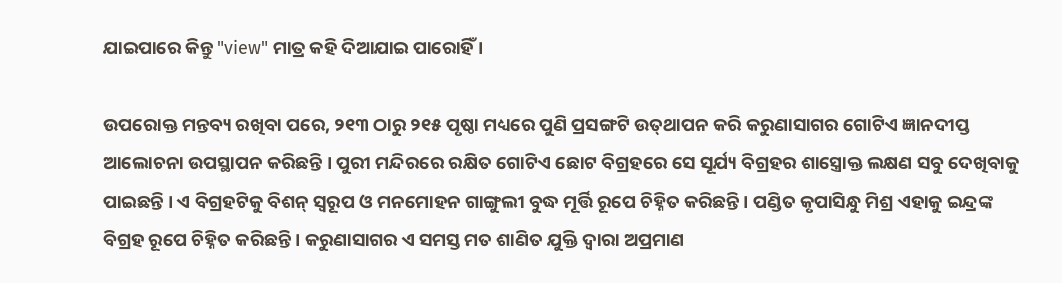ଯାଇପାରେ କିନ୍ତୁ "view" ମାତ୍ର କହି ଦିଆଯାଇ ପାରୋହିଁ ।

ଉପରୋକ୍ତ ମନ୍ତବ୍ୟ ରଖିବା ପରେ, ୨୧୩ ଠାରୁ ୨୧୫ ପୃଷ୍ଠା ମଧ୍ୟରେ ପୁଣି ପ୍ରସଙ୍ଗଟି ଉତ୍‍ଥାପନ କରି କରୁଣାସାଗର ଗୋଟିଏ ଜ୍ଞାନଦୀପ୍ତ ଆଲୋଚନା ଉପସ୍ଥାପନ କରିଛନ୍ତି । ପୁରୀ ମନ୍ଦିରରେ ରକ୍ଷିତ ଗୋଟିଏ ଛୋଟ ବିଗ୍ରହରେ ସେ ସୂର୍ଯ୍ୟ ବିଗ୍ରହର ଶାସ୍ତ୍ରୋକ୍ତ ଲକ୍ଷଣ ସବୁ ଦେଖିବାକୁ ପାଇଛନ୍ତି । ଏ ବିଗ୍ରହଟିକୁ ବିଶନ୍‍ ସ୍ୱରୂପ ଓ ମନମୋହନ ଗାଙ୍ଗୁଲୀ ବୁଦ୍ଧ ମୂର୍ତ୍ତି ରୂପେ ଚିହ୍ନିତ କରିଛନ୍ତି । ପଣ୍ଡିତ କୃପାସିନ୍ଧୁ ମିଶ୍ର ଏହାକୁ ଇନ୍ଦ୍ରଙ୍କ ବିଗ୍ରହ ରୂପେ ଚିହ୍ନିତ କରିଛନ୍ତି । କରୁଣାସାଗର ଏ ସମସ୍ତ ମତ ଶାଣିତ ଯୁକ୍ତି ଦ୍ୱାରା ଅପ୍ରମାଣ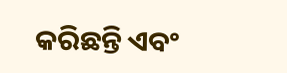କରିଛନ୍ତି ଏବଂ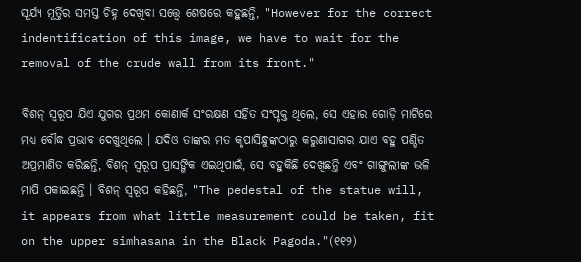ସୂର୍ଯ୍ୟ ମୂର୍ତ୍ତିର ସମସ୍ତ ଚିହ୍ନ ଦେଖିବା ସତ୍ତ୍ୱେ ଶେଷରେ କହୁଛନ୍ତି, "However for the correct indentification of this image, we have to wait for the removal of the crude wall from its front."

ବିଶନ୍‍ ସ୍ୱରୂପ ଯିଏ ଯୁଗର ପ୍ରଥମ କୋଣାର୍କ ସଂରକ୍ଷଣ ସହିତ ସଂପୃକ୍ତ ଥିଲେ, ସେ ଏହାର ଗୋଡ଼ି ମାଟିରେ ମଧ୍ୟ ବୌଦ୍ଧ ପ୍ରଭାବ ଦେଖୁଥିଲେ । ଯଦିଓ ତାଙ୍କର ମତ କୃପାସିନ୍ଧୁଙ୍କଠାରୁ କରୁଣାସାଗର ଯାଏ ବହୁ ପଣ୍ଡିତ ଅପ୍ରମାଣିତ କରିଛନ୍ତି, ବିଶନ୍‍ ସ୍ୱରୂପ ପ୍ରାସଙ୍ଗିକ ଏଇଥିପାଇଁ, ସେ ବହୁକିଛି ଦେଖିଛନ୍ତି ଏବଂ ଗାଙ୍ଗୁଲୀଙ୍କ ଭଳି ମାପି ପକାଇଛନ୍ତି । ବିଶନ୍‍ ସ୍ୱରୂପ କହିଛନ୍ତି, "The pedestal of the statue will, it appears from what little measurement could be taken, fit on the upper simhasana in the Black Pagoda."(୧୧୨)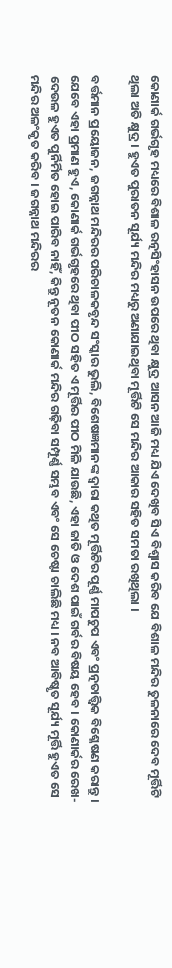କୋଣାର୍କ ଗର୍ଭଗୃହ ମଧ୍ୟରେ ବିଶାଳ ରତ୍ନସିଂହାସନ ଉପରେ ଥିବା କ୍ଷୁଦ୍ର ଆସନ ଆଜି ମଧ୍ୟ ଯିଏ ଦେଖିବ ସିଏ ବିଶ୍ୱାସ କରିବ ଯେ ବିଶାଳ ମନ୍ଦିର ତୁଳନାରେ ଦେବ ମୂର୍ତ୍ତିଟି ଥିଲା ଅତି କ୍ଷୁଦ୍ର । ହୁଏତ ପୁରାତନ ସୂର୍ଯ୍ୟ ମନ୍ଦିର ମଧ୍ୟରୁ ଅଣାଯାଇଥିବା ମୂର୍ତ୍ତିଟି ସେ ମନ୍ଦିର ଆକାର ସହିତ ସମତା ରଖିଥିଲା ।

ବର୍ତ୍ତମାନ ପ୍ରୟୋଜନ, ଜଗନ୍ନାଥ ମନ୍ଦିରର ପରିଚାଳକବୃନ୍ଦ ସଂସ୍କାର ଭୁଲି, ବିଶେଷଜ୍ଞମାନଙ୍କ ଦ୍ୱାରା କଥିତ ମୂର୍ତ୍ତିଟିର ପୂର୍ଣ୍ଣ ମାପଚୁପ ଏବଂ ପ୍ରତ୍ନତାତ୍ତ୍ୱିକ ବିଶ୍ଳେଷଣ କରାନ୍ତୁ । ଯେବେ ଏହା ପ୍ରମାଣ ହୁଏ, କୋଣାର୍କ ଗର୍ଭଗୃହରେ ଥିବା ପୀଠ ସହିତ ଏ ମୂର୍ତ୍ତିର ପୀଠ ମିଳି ଯାଉଛି, ଏହା ଜାତି ଓ ଦେଶ ପାଇଁ ଗର୍ବର ବିଷୟ ହେବ । କୋଣାର୍କର ରେଖ-ଦେଉଳ ହୁଏତ ପୁର୍ନିର୍ମିତ ହୋଇ ପାରିବ ନାହିଁ, କିନ୍ତୁ ନୂତନ କୋଣାର୍କ ମନ୍ଦିର ଗଢ଼ିବା ସମ୍ପୂର୍ଣ୍ଣ ସମ୍ଭବ ଏବଂ ସେ ଚେଷ୍ଟା ଚାଲିଛି ମଧ୍ୟ । ନବ ଆବିଷ୍କୃତ ସୂର୍ଯ୍ୟ ମୂର୍ତ୍ତି ହୁଏତ ସେ ମନ୍ଦିର ଅଳଂକୃତ କରିବ । ଜଗନ୍ନାଥ ମନ୍ଦିରର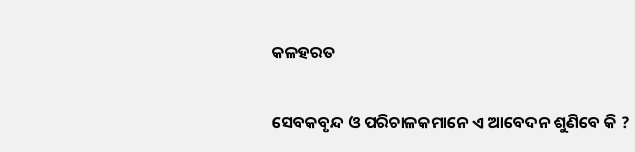କଳହରତ

ସେବକବୃନ୍ଦ ଓ ପରିଚାଳକମାନେ ଏ ଆବେଦନ ଶୁଣିବେ କି ?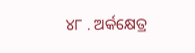୪୮ . ଅର୍କକ୍ଷେତ୍ର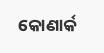କୋଣାର୍କ